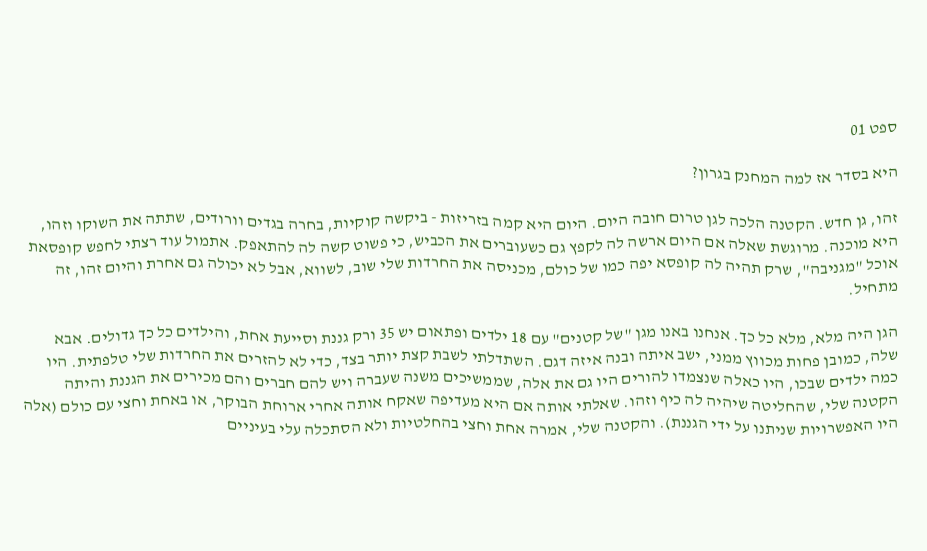ספט 01

היא בסדר אז למה המחנק בגרון?

זהו, גן חדש. הקטנה הלכה לגן טרום חובה היום. היום היא קמה בזריזות - ביקשה קוקיות, בחרה בגדים וורודים, שתתה את השוקו וזהו, היא מוכנה. מרוגשת שאלה אם היום ארשה לה לקפץ גם כשעוברים את הכביש, כי פשוט קשה לה להתאפק. אתמול עוד רצתי לחפש קופסאת אוכל "מגניבה", שרק תהיה לה קופסא יפה כמו של כולם, מכניסה את החרדות שלי שוב, לשווא, אבל לא יכולה גם אחרת והיום זהו, זה מתחיל.

הגן היה מלא, מלא כל כך. אנחנו באנו מגן "של קטנים" עם 18 ילדים ופתאום יש 35 ורק גננת וסייעת אחת, והילדים כל כך גדולים. אבא שלה, כמובן פחות מכווץ ממני, ישב איתה ובנה איזה דגם. השתדלתי לשבת קצת יותר בצד, כדי לא להזרים את החרדות שלי טלפתית. היו כמה ילדים שבכו, היו כאלה שנצמדו להורים היו גם את אלה, שממשיכים משנה שעברה ויש להם חברים והם מכירים את הגננת והיתה הקטנה שלי, שהחליטה שיהיה לה כיף וזהו. שאלתי אותה אם היא מעדיפה שאקח אותה אחרי ארוחת הבוקר, או באחת וחצי עם כולם (אלה היו האפשרויות שניתנו על ידי הגננת). והקטנה שלי, אמרה אחת וחצי בהחלטיות ולא הסתכלה עלי בעיניים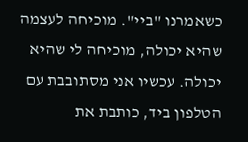כשאמרנו "ביי". מוכיחה לעצמה שהיא יכולה, מוכיחה לי שהיא יכולה. עכשיו אני מסתובבת עם הטלפון ביד, כותבת את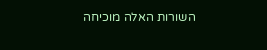השורות האלה מוכיחה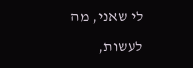לי שאני, מה לעשות,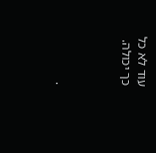עוד לא כל כך יכולה.



.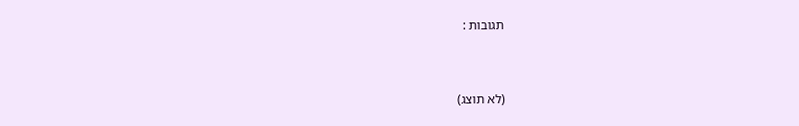תגובות :


(לא תוצג)